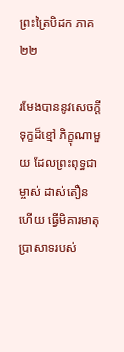ព្រះត្រៃបិដក ភាគ ២២

រមែងបាននូវសេចក្តីទុក្ខដ៏ខ្មៅ ភិក្ខុណាមួយ ដែលព្រះពុទ្ធជាម្ចាស់ ដាស់តឿនហើយ ធ្វើមិគារមាតុប្រាសាទរបស់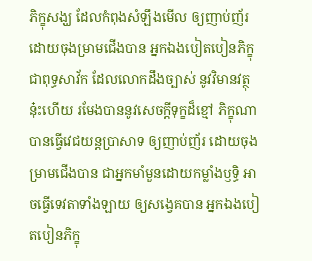ភិក្ខុសង្ឃ ដែលកំពុងសំឡឹងមើល ឲ្យញាប់ញ័រ ដោយចុងម្រាមជើងបាន អ្នកឯងបៀតបៀនភិក្ខុជាពុទ្ធសាវ័ក ដែលលោកដឹងច្បាស់ នូវវិមានវត្ថុនុ៎ះហើយ រមែងបាននូវសេចក្តីទុក្ខដ៏ខ្មៅ ភិក្ខុណា បានធ្វើវេជយន្តប្រាសាទ ឲ្យញាប់ញ័រ ដោយចុងម្រាមជើងបាន ជាអ្នកមាំមួនដោយកម្លាំងឫទ្ធិ អាចធ្វើទេវតាទាំងឡាយ ឲ្យសង្វេគបាន អ្នកឯងបៀតបៀនភិក្ខុ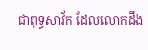ជាពុទ្ធសាវ័ក ដែលលោកដឹង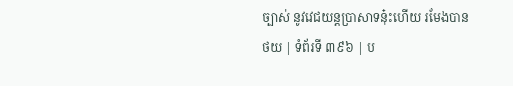ច្បាស់ នូវវេជយន្តប្រាសាទនុ៎ះហើយ រមែងបាន
ថយ | ទំព័រទី ៣៩៦ | ប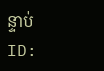ន្ទាប់
ID: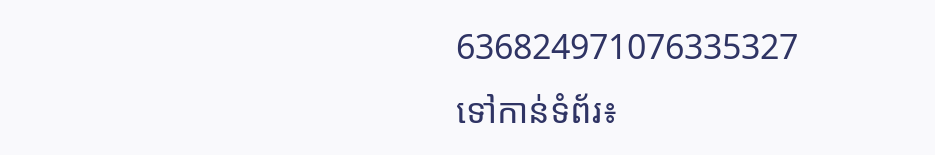636824971076335327
ទៅកាន់ទំព័រ៖